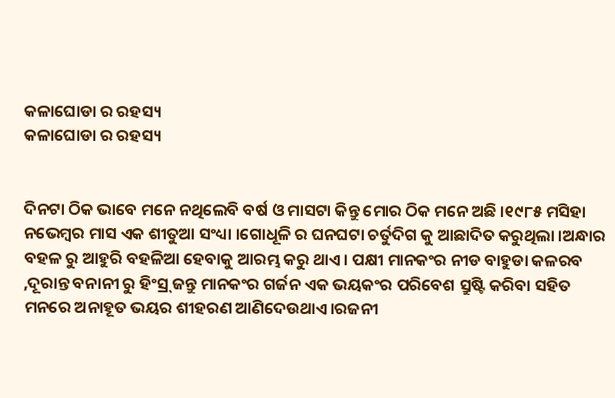କଳାଘୋଡା ର ରହସ୍ୟ
କଳାଘୋଡା ର ରହସ୍ୟ


ଦିନଟା ଠିକ ଭାବେ ମନେ ନଥିଲେବି ବର୍ଷ ଓ ମାସଟା କିନ୍ତୁ ମୋର ଠିକ ମନେ ଅଛି ।୧୯୮୫ ମସିହା ନଭେମ୍ବର ମାସ ଏକ ଶୀତୁଆ ସଂଧ୍ୟା ।ଗୋଧୂଳି ର ଘନଘଟା ଚର୍ତୁଦିଗ କୁ ଆଛାଦିତ କରୁଥିଲା ।ଅନ୍ଧାର ବହଳ ରୁ ଆହୁରି ବହଳିଆ ହେବାକୁ ଆରମ୍ଭ କରୁ ଥାଏ। ପକ୍ଷୀ ମାନକଂର ନୀଡ ବାହୁଡା କଳରବ ,ଦୂରାନ୍ତ ବନାନୀ ରୁ ହିଂସ୍ର୍ ଜନ୍ତୁ ମାନକଂର ଗର୍ଜନ ଏକ ଭୟକଂର ପରିବେଶ ସ୍ରୁଷ୍ଟି କରିବା ସହିତ ମନରେ ଅନାହୂତ ଭୟର ଶୀହରଣ ଆଣିଦେଉଥାଏ।ରଜନୀ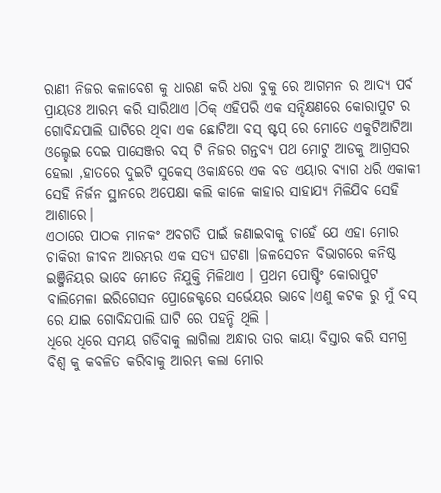ରାଣୀ ନିଜର କଳାବେଶ କୁ ଧାରଣ କରି ଧରା ବୁକୁ ରେ ଆଗମନ ର ଆଦ୍ୟ ପର୍ବ ପ୍ରାୟତଃ ଆରମ୍ଭ କରି ସାରିଥାଏ ।ଠିକ୍ ଏହିପରି ଏକ ସନ୍ଦିକ୍ଷଣରେ କୋରାପୁଟ ର ଗୋବିନ୍ଦପାଲି ଘାଟିରେ ଥିବା ଏକ ଛୋଟିଆ ବସ୍ ଷ୍ଟପ୍ ରେ ମୋତେ ଏକୁଟିଆଟିଆ ଓଲ୍ହେଇ ଦେଇ ପାସେଞ୍ଜର ବସ୍ ଟି ନିଜର ଗନ୍ତବ୍ୟ ପଥ ମୋଟୁ ଆଡକୁ ଆଗ୍ରସର ହେଲା ,ହାତରେ ଦୁଇଟି ସୁକେସ୍ ଓକାନ୍ଧରେ ଏକ ବଡ ଏୟାର ବ୍ୟାଗ ଧରି ଏକାକୀ ସେହି ନିର୍ଜନ ସ୍ଥାନରେ ଅପେକ୍ଷା କଲି କାଳେ କାହାର ସାହାଯ୍ୟ ମିଳିଯିବ ସେହି ଆଶାରେ।
ଏଠାରେ ପାଠକ ମାନକଂ ଅବଗତି ପାଇଁ ଜଣାଇବାକୁ ଚାହେଁ ଯେ ଏହା ମୋର ଚାକିରୀ ଜୀବନ ଆରମ୍ଭର ଏକ ସତ୍ଯ ଘଟଣା ।ଜଳସେଚନ ବିଭାଗରେ କନିଷ୍ଠ ଇଞ୍ଜିନିୟର ଭାବେ ମୋତେ ନିଯୁକ୍ତି ମିଳିଥାଏ । ପ୍ରଥମ ପୋଷ୍ଟିଂ କୋରାପୁଟ ବାଲିମେଳା ଇରିଗେସନ ପ୍ରୋଜେକ୍ଟରେ ସର୍ଭେୟର ଭାବେ।ଏଣୁ କଟକ ରୁ ମୁଁ ବସ୍ ରେ ଯାଇ ଗୋବିନ୍ଦପାଲି ଘାଟି ରେ ପହନ୍ଚି ଥିଲି ।
ଧିରେ ଧିରେ ସମୟ ଗଡିବାକୁ ଲାଗିଲା ଅନ୍ଧାର ତାର କାୟା ବିସ୍ତାର କରି ସମଗ୍ର ବିଶ୍ବ କୁ କବଳିତ କରିବାକୁ ଆରମ୍ଭ କଲା ମୋର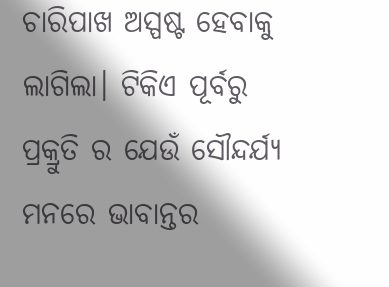ଚାରିପାଖ ଅସ୍ପଷ୍ଟ ହେବାକୁ ଲାଗିଲା। ଟିକିଏ ପୂର୍ବରୁ ପ୍ରକ୍ରୁତି ର ଯେଉଁ ସୌନ୍ଦର୍ଯ୍ୟ ମନରେ ଭାବାନ୍ତର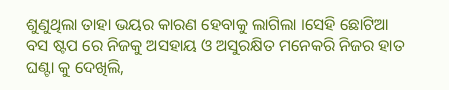ଶୁଣୁଥିଲା ତାହା ଭୟର କାରଣ ହେବାକୁ ଲାଗିଲା ।ସେହି ଛୋଟିଆ ବସ ଷ୍ଟପ ରେ ନିଜକୁ ଅସହାୟ ଓ ଅସୁରକ୍ଷିତ ମନେକରି ନିଜର ହାତ ଘଣ୍ଟା କୁ ଦେଖିଲି,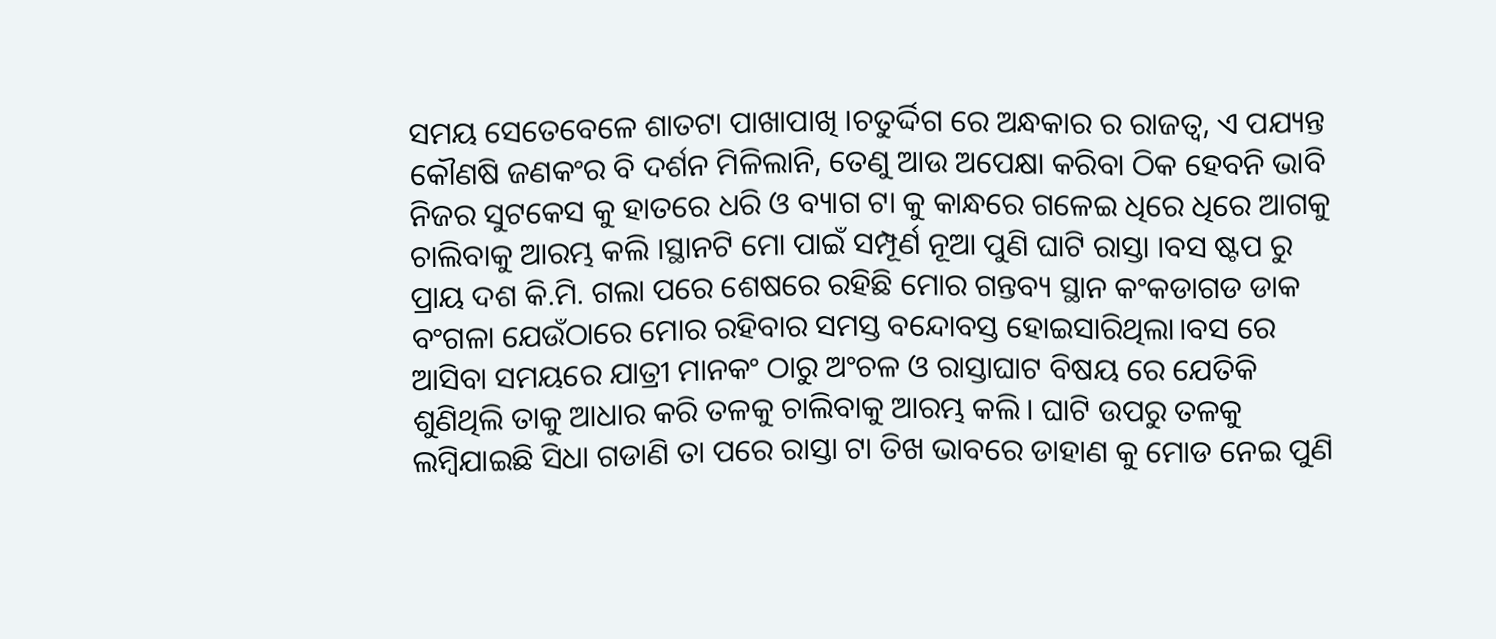ସମୟ ସେତେବେଳେ ଶାତଟା ପାଖାପାଖି ।ଚତୁର୍ଦ୍ଦିଗ ରେ ଅନ୍ଧକାର ର ରାଜତ୍ବ, ଏ ପଯ୍ୟନ୍ତ କୌଣଷି ଜଣକଂର ବି ଦର୍ଶନ ମିଳିଲାନି, ତେଣୁ ଆଉ ଅପେକ୍ଷା କରିବା ଠିକ ହେବନି ଭାବି ନିଜର ସୁଟକେସ କୁ ହାତରେ ଧରି ଓ ବ୍ୟାଗ ଟା କୁ କାନ୍ଧରେ ଗଳେଇ ଧିରେ ଧିରେ ଆଗକୁ ଚାଲିବାକୁ ଆରମ୍ଭ କଲି ।ସ୍ଥାନଟି ମୋ ପାଇଁ ସମ୍ପୂର୍ଣ ନୂଆ ପୁଣି ଘାଟି ରାସ୍ତା ।ବସ ଷ୍ଟପ ରୁ ପ୍ରାୟ ଦଶ କି.ମି. ଗଲା ପରେ ଶେଷରେ ରହିଛି ମୋର ଗନ୍ତବ୍ୟ ସ୍ଥାନ କଂକଡାଗଡ ଡାକ ବଂଗଳା ଯେଉଁଠାରେ ମୋର ରହିବାର ସମସ୍ତ ବନ୍ଦୋବସ୍ତ ହୋଇସାରିଥିଲା।ବସ ରେ ଆସିବା ସମୟରେ ଯାତ୍ରୀ ମାନକଂ ଠାରୁ ଅଂଚଳ ଓ ରାସ୍ତାଘାଟ ବିଷୟ ରେ ଯେତିକି ଶୁଣିଥିଲି ତାକୁ ଆଧାର କରି ତଳକୁ ଚାଲିବାକୁ ଆରମ୍ଭ କଲି। ଘାଟି ଉପରୁ ତଳକୁ ଲମ୍ବିଯାଇଛି ସିଧା ଗଡାଣି ତା ପରେ ରାସ୍ତା ଟା ତିଖ ଭାବରେ ଡାହାଣ କୁ ମୋଡ ନେଇ ପୁଣି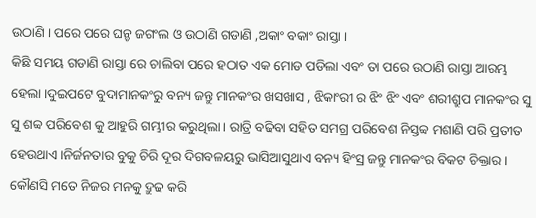ଉଠାଣି । ପରେ ପରେ ଘନ୍ଚ ଜଗଂଲ ଓ ଉଠାଣି ଗଡାଣି ,ଅକାଂ ବକାଂ ରାସ୍ତା ।
କିଛି ସମୟ ଗଡାଣି ରାସ୍ତା ରେ ଚାଲିବା ପରେ ହଠାତ ଏକ ମୋଡ ପଡିଲା ଏବଂ ତା ପରେ ଉଠାଣି ରାସ୍ତା ଆରମ୍ଭ ହେଲା ।ଦୁଇପଟେ ବୁଦାମାନକଂରୁ ବନ୍ୟ ଜନ୍ତୁ ମାନକଂର ଖସଖାସ , ଝିକାଂରୀ ର ଝିଂ ଝିଂ ଏବଂ ଶରୀଶ୍ରୁପ ମାନକଂର ସୁ ସୁ ଶବ୍ବ ପରିବେଶ କୁ ଆହୁରି ଗମ୍ଭୀର କରୁଥିଲା। ରାତ୍ରି ବଢିବା ସହିତ ସମଗ୍ର ପରିବେଶ ନିସ୍ତବ୍ବ ମଶାଣି ପରି ପ୍ରତୀତ ହେଉଥାଏ।ନିର୍ଜନତାର ବୁକୁ ଚିରି ଦୂର ଦିଗବଳୟରୁ ଭାସିଆସୁଥାଏ ବନ୍ୟ ହିଂସ୍ର ଜନ୍ତୁ ମାନକଂର ବିକଟ ଚିକ୍ତାର। କୌଣସି ମତେ ନିଜର ମନକୁ ଦ୍ରୁଢ କରି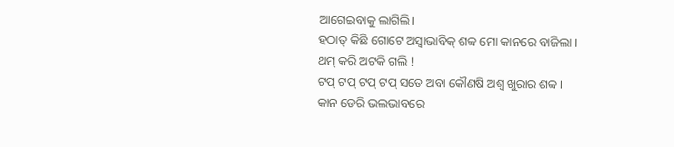ଆଗେଇବାକୁ ଲାଗିଲି।
ହଠାତ୍ କିଛି ଗୋଟେ ଅସ୍ବାଭାବିକ୍ ଶବ୍ବ ମୋ କାନରେ ବାଜିଲା ।
ଥମ୍ କରି ଅଟକି ଗଲି !
ଟପ୍ ଟପ୍ ଟପ୍ ଟପ୍ ସତେ ଅବା କୌଣଷି ଅଶ୍ବ ଖୁରାର ଶବ୍ବ ।
କାନ ଡେରି ଭଲଭାବରେ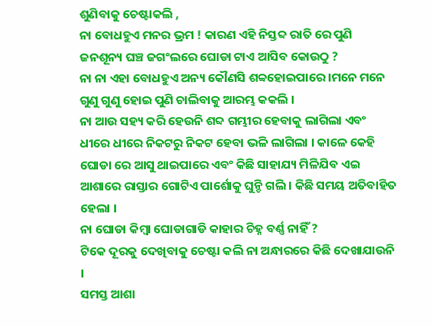ଶୁଣିବାକୁ ଚେଷ୍ଟାକଲି ,
ନା ବୋଧହୁଏ ମନର ଭ୍ରମ ! କାରଣ ଏହି ନିସ୍ତବ୍ଦ ରାତି ରେ ପୁଣି ଜନଶୂନ୍ୟ ଘଞ୍ଚ ଜଗଂଲରେ ଘୋଡା ଟାଏ ଆସିବ କୋଉଠୁ ?
ନା ନା ଏହା ବୋଧହୁଏ ଅନ୍ୟ କୌଣସି ଶବ୍ବହୋଇପାରେ ।ମନେ ମନେ ଗୁଣୁ ଗୁଣୁ ହୋଇ ପୁଣି ଚାଲିବାକୁ ଆରମ୍ଭ କକଲି ।
ନା ଆଉ ସହ୍ୟ କରି ହେଉନି ଶବ୍ଦ ଗମ୍ଭୀର ହେବାକୁ ଲାଗିଲା ଏବଂ ଧୀରେ ଧୀରେ ନିକଟରୁ ନିକଟ ହେବା ଭଳି ଲାଗିଲା । କାଳେ କେହି ଘୋଡା ରେ ଆସୁ ଥାଇପାରେ ଏବଂ କିଛି ସାହାଯ୍ୟ ମିଳିଯିବ ଏଇ ଆଶାରେ ରାସ୍ତାର ଗୋଟିଏ ପାର୍ଶୋକୁ ଘୁନ୍ଚି ଗଲି । କିଛି ସମୟ ଅତିବାହିତ ହେଲା ।
ନା ଘୋଡା କିମ୍ବା ଘୋଡାଗାଡି କାହାର ଚିହ୍ନ ବର୍ଣ୍ଣ ନାହିଁ ?
ଟିକେ ଦୂରକୁ ଦେଖିବାକୁ ଚେଷ୍ଟା କଲି ନା ଅନ୍ଧାରରେ କିଛି ଦେଖାଯାଉନି ।
ସମସ୍ତ ଆଶା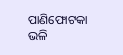ପାଣିଫୋଟକା ଭଳି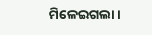ମିଳେଇଗଲା ।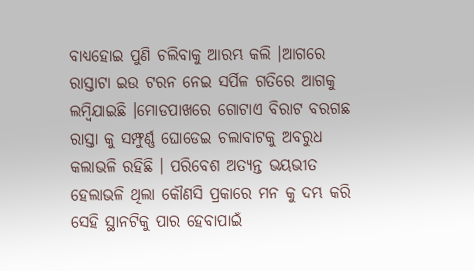ବାଧ୍ୟହୋଇ ପୁଣି ଚଲିବାକୁ ଆରମ୍ଭ କଲି ।ଆଗରେ ରାସ୍ତାଟା ଇଉ ଟରନ ନେଇ ସର୍ପିଳ ଗତିରେ ଆଗକୁ ଲମ୍ବିଯାଇଛି ।ମୋଡପାଖରେ ଗୋଟାଏ ବିରାଟ ବରଗଛ ରାସ୍ତା କୁ ସମ୍ଫୁର୍ଣ୍ଣ ଘୋଡେଇ ଚଲାବାଟକୁ ଅବରୁଧ କଲାଭଳି ରହିଛି । ପରିବେଶ ଅତ୍ୟନ୍ତ ଭୟଭୀତ ହେଲାଭଳି ଥିଲା କୌଣସି ପ୍ରକାରେ ମନ କୁ ଦମ୍ଭ କରି ସେହି ସ୍ଥାନଟିକୁ ପାର ହେବାପାଇଁ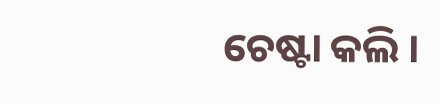ଚେଷ୍ଟା କଲି ।